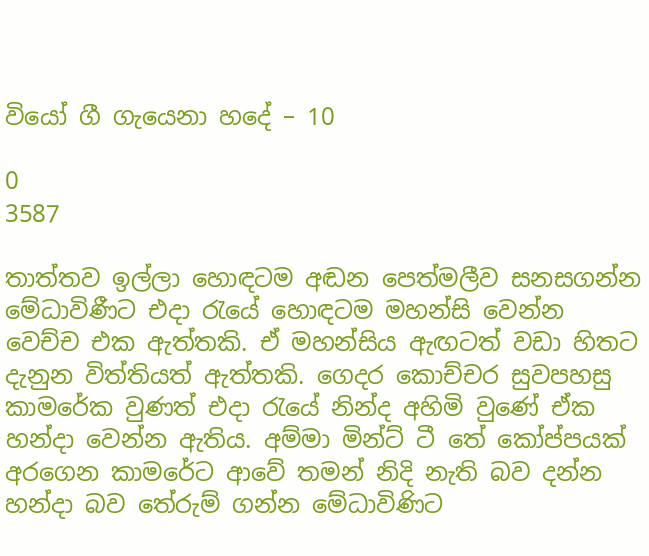වියෝ ගී ගැයෙනා හදේ – 10

0
3587

තාත්තව ඉල්ලා හොඳටම අඬන පෙත්මලීව සනසගන්න මේධාවිණීට එදා රැයේ හොඳටම මහන්සි වෙන්න වෙච්ච එක ඇත්තකි. ඒ මහන්සිය ඇඟටත් වඩා හිතට දැනුන විත්තියත් ඇත්තකි. ගෙදර කොච්චර සුවපහසු කාමරේක වුණත් එදා රැයේ නින්ද අහිමි වුණේ ඒක හන්දා වෙන්න ඇතිය. අම්මා මින්ට් ටී තේ කෝප්පයක් අරගෙන කාමරේට ආවේ තමන් නිදි නැති බව දන්න හන්දා බව තේරුම් ගන්න මේධාවිණිට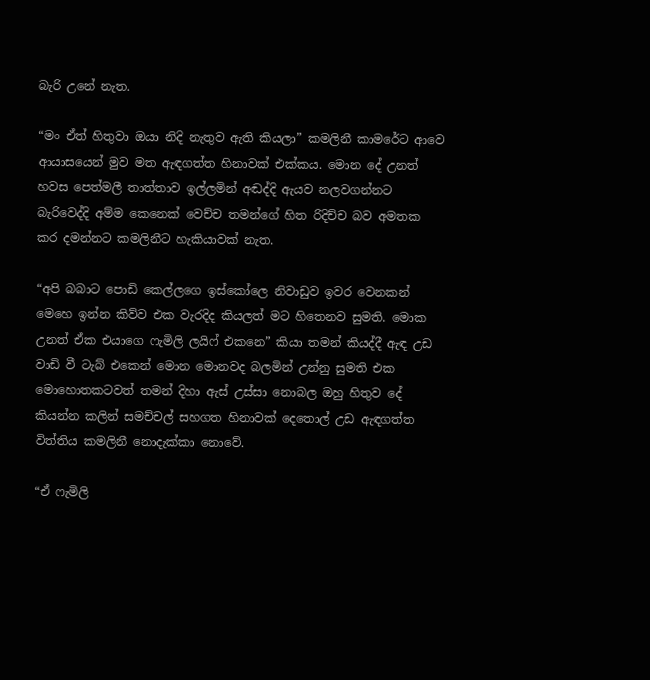බැරි උනේ නැත.

“මං ඒත් හිතුවා ඔයා නිදි නැතුව ඇති කියලා” කමලිනී කාමරේට ආවෙ ආයාසයෙන් මුව මත ඇඳගත්ත හිනාවක් එක්කය. මොන දේ උනත් හවස පෙත්මලී තාත්තාව ඉල්ලමින් අඬද්දි ඇයව නලවගන්නට බැරිවෙද්දි අම්ම කෙනෙක් වෙච්ච තමන්ගේ හිත රිදිච්ච බව අමතක කර දමන්නට කමලිනීට හැකියාවක් නැත.

“අපි බබාට පොඩි කෙල්ලගෙ ඉස්කෝලෙ නිවාඩුව ඉවර වෙනකන් මෙහෙ ඉන්න කිව්ව එක වැරදිද කියලත් මට හිතෙනව සුමති. මොක උනත් ඒක එයාගෙ ෆැමිලි ලයිෆ් එකනෙ” කියා තමන් කියද්දී ඇඳ උඩ වාඩි වී ටැබ් එකෙන් මොන මොනවද බලමින් උන්නු සුමති එක මොහොතකටවත් තමන් දිහා ඇස් උස්සා නොබල ඔහු හිතුව දේ කියන්න කලින් සමච්චල් සහගත හිනාවක් දෙතොල් උඩ ඇඳගත්ත විත්තිය කමලිනී නොදැක්කා නොවේ.

“ඒ ෆැමිලි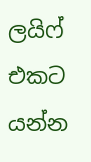ලයිෆ් එකට යන්න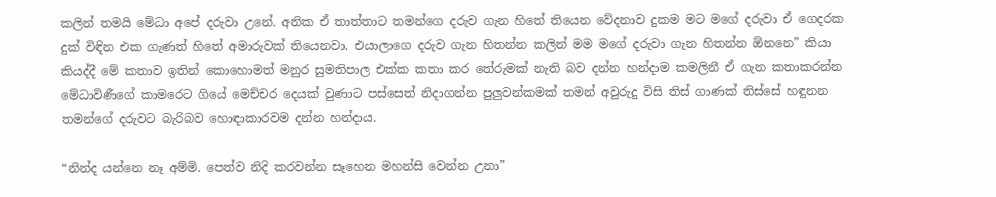කලින් තමයි මේධා අපේ දරුවා උනේ. අනික ඒ තාත්තාට තමන්ගෙ දරුව ගැන හිතේ තියෙන වේදනාව දුකම මට මගේ දරුවා ඒ ගෙදරක දුක් විඳින එක ගැණත් හිතේ අමාරුවක් තියෙනවා. එයාලාගෙ දරුව ගැන හිතන්න කලින් මම මගේ දරුවා ගැන හිතන්න ඕනනෙ” කියා කියද්දී මේ කතාව ඉතින් කොහොමත් මනුර සුමතිපාල එක්ක කතා කර තේරුමක් නැති බව දන්න හන්දාම කමලිනී ඒ ගැන කතාකරන්න මේධාවිණීගේ කාමරෙට ගියේ මෙච්චර දෙයක් වුණාට පස්සෙත් නිදාගන්න පුලුවන්කමක් තමන් අවුරුදු විසි තිස් ගාණක් තිස්සේ හඳුනන තමන්ගේ දරුවට බැරිබව හොඳාකාරවම දන්න හන්දාය.

“නින්ද යන්නෙ නෑ අම්මි. පෙත්ව නිදි කරවන්න සෑහෙන මහන්සි වෙන්න උනා”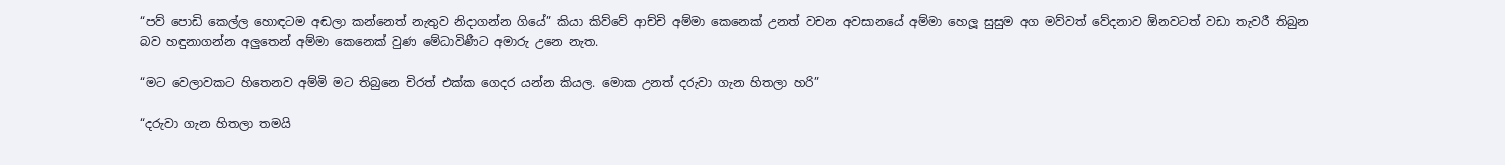“පව් පොඩි කෙල්ල හොඳටම අඬලා කන්නෙත් නැතුව නිදාගන්න ගියේ” කියා කිව්වේ ආච්චි අම්මා කෙනෙක් උනත් වචන අවසානයේ අම්මා හෙලූ සුසුම අග මව්වත් වේදනාව ඕනවටත් වඩා තැවරී තිබුන බව හඳුනාගන්න අලුතෙන් අම්මා කෙනෙක් වුණ මේධාවිණීට අමාරු උනෙ නැත.

“මට වෙලාවකට හිතෙනව අම්මි මට තිබුනෙ චිරත් එක්ක ගෙදර යන්න කියල. මොක උනත් දරුවා ගැන හිතලා හරි”

“දරුවා ගැන හිතලා තමයි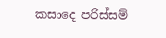කසාදෙ පරිස්සම්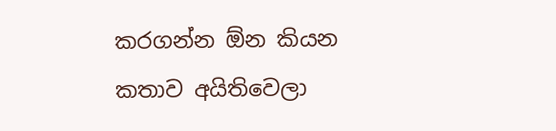කරගන්න ඕන කියන කතාව අයිතිවෙලා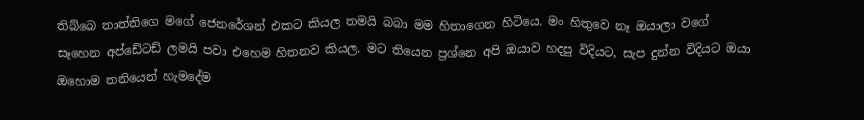තිබ්බෙ තාත්තිගෙ මගේ ජෙනරේශන් එකට කියල තමයි බබා මම හිතාගෙන හිටියෙ. මං හිතුවෙ නෑ ඔයාලා වගේ සෑහෙන අප්ඩේටඩ් ලමයි පවා එහෙම හිතනව කියල. මට තියෙන ප්‍රශ්නෙ අපි ඔයාව හදපු විදියට, සැප දුන්න විදියට ඔයා ඔහොම තනියෙන් හැමදේම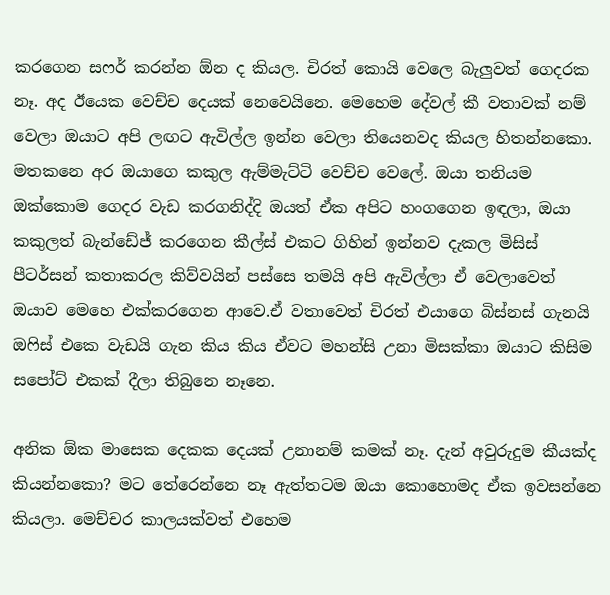කරගෙන සෆර් කරන්න ඕන ද කියල. චිරත් කොයි වෙලෙ බැලුවත් ගෙදරක නෑ. අද ඊයෙක වෙච්ච දෙයක් නෙවෙයිනෙ. මෙහෙම දේවල් කී වතාවක් නම් වෙලා ඔයාට අපි ලඟට ඇවිල්ල ඉන්න වෙලා තියෙනවද කියල හිතන්නකො. මතකනෙ අර ඔයාගෙ කකුල ඇම්මැට්ටි වෙච්ච වෙලේ. ඔයා තනියම ඔක්කොම ගෙදර වැඩ කරගනිද්දි ඔයත් ඒක අපිට හංගගෙන ඉඳලා, ඔයා කකුලත් බැන්ඩේජ් කරගෙන කීල්ස් එකට ගිහින් ඉන්නව දැකල මිසිස් පීටර්සන් කතාකරල කිව්වයින් පස්සෙ තමයි අපි ඇවිල්ලා ඒ වෙලාවෙත් ඔයාව මෙහෙ එක්කරගෙන ආවෙ.ඒ වතාවෙත් චිරත් එයාගෙ බිස්නස් ගැනයි ඔෆිස් එකෙ වැඩයි ගැන කිය කිය ඒවට මහන්සි උනා මිසක්කා ඔයාට කිසිම සපෝට් එකක් දීලා තිබුනෙ නෑනෙ.

අනික ඕක මාසෙක දෙකක දෙයක් උනානම් කමක් නෑ. දැන් අවුරුදුම කීයක්ද කියන්නකො? මට තේරෙන්නෙ නෑ ඇත්තටම ඔයා කොහොමද ඒක ඉවසන්නෙ කියලා. මෙච්චර කාලයක්වත් එහෙම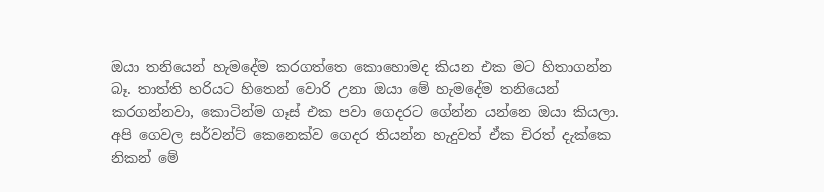ඔයා තනියෙන් හැමදේම කරගත්තෙ කොහොමද කියන එක මට හිතාගන්න බෑ. තාත්ති හරියට හිතෙන් වොරි උනා ඔයා මේ හැමදේම තනියෙන් කරගන්නවා, කොටින්ම ගෑස් එක පවා ගෙදරට ගේන්න යන්නෙ ඔයා කියලා. අපි ගෙවල සර්වන්ට් කෙනෙක්ව ගෙදර තියන්න හැදුවත් ඒක චිරත් දැක්කෙ නිකන් මේ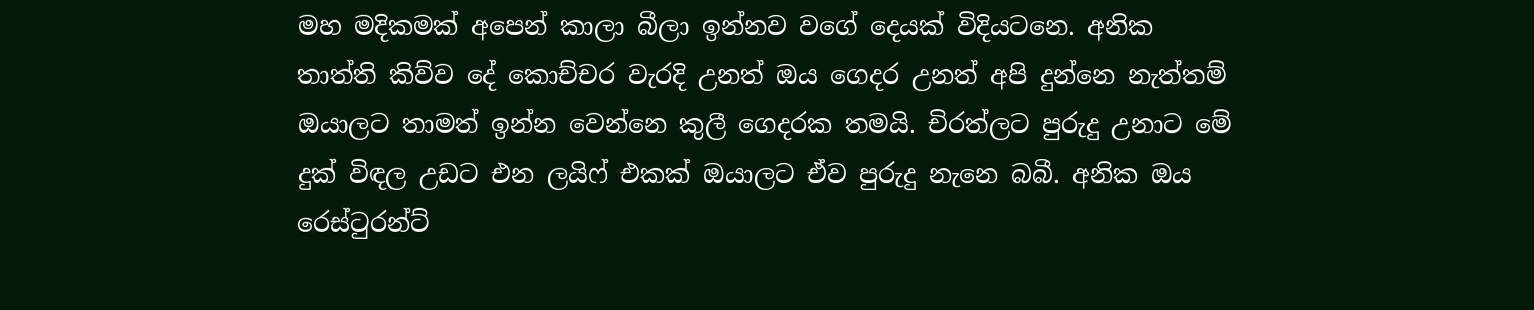මහ මදිකමක් අපෙන් කාලා බීලා ඉන්නව වගේ දෙයක් විදියටනෙ. අනික තාත්ති කිව්ව දේ කොච්චර වැරදි උනත් ඔය ගෙදර උනත් අපි දුන්නෙ නැත්තම් ඔයාලට තාමත් ඉන්න වෙන්නෙ කුලී ගෙදරක තමයි. චිරත්ලට පුරුදු උනාට මේ දුක් විඳල උඩට එන ලයිෆ් එකක් ඔයාලට ඒව පුරුදු නැනෙ බබී. අනික ඔය රෙස්ටුරන්ට්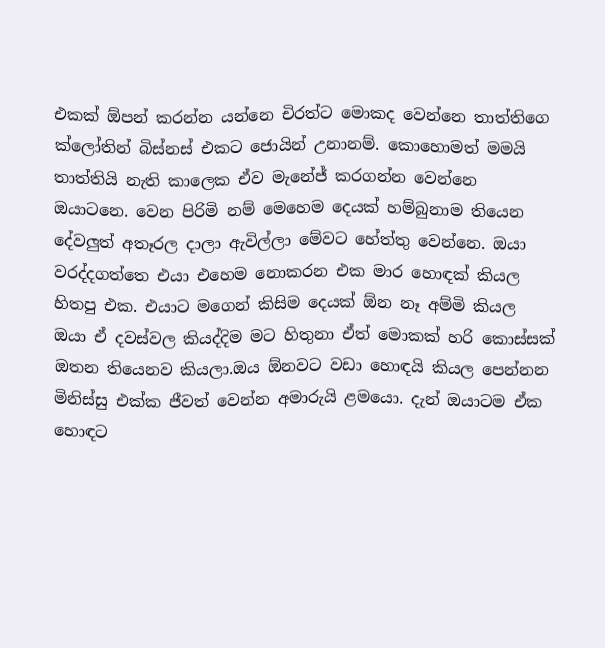එකක් ඕපන් කරන්න යන්නෙ චිරත්ට මොකද වෙන්නෙ තාත්තිගෙ ක්ලෝතින් බිස්නස් එකට ජොයින් උනානම්. කොහොමත් මමයි තාත්තියි නැති කාලෙක ඒව මැනේජ් කරගන්න වෙන්නෙ ඔයාටනෙ. වෙන පිරිමි නම් මෙහෙම දෙයක් හම්බුනාම තියෙන දේවලුත් අතෑරල දාලා ඇවිල්ලා මේවට හේත්තු වෙන්නෙ. ඔයා වරද්දගත්තෙ එයා එහෙම නොකරන එක මාර හොඳක් කියල හිතපු එක. එයාට මගෙන් කිසිම දෙයක් ඕන නෑ අම්මි කියල ඔයා ඒ දවස්වල කියද්දිම මට හිතුනා ඒත් මොකක් හරි කොස්සක් ඔතන තියෙනව කියලා.ඔය ඕනවට වඩා හොඳයි කියල පෙන්නන මිනිස්සු එක්ක ජීවත් වෙන්න අමාරුයි ළමයො. දැන් ඔයාටම ඒක හොඳට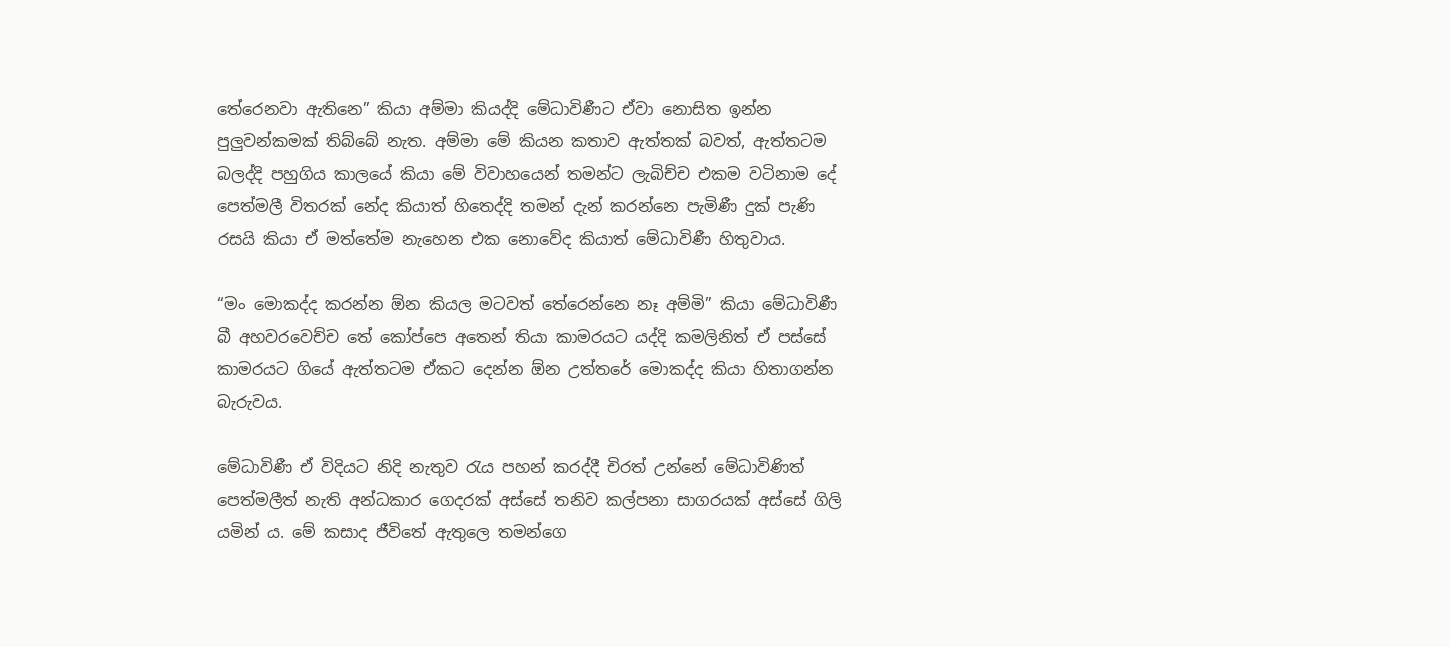තේරෙනවා ඇතිනෙ” කියා අම්මා කියද්දි මේධාවිණීට ඒවා නොසිත ඉන්න පුලුවන්කමක් තිබ්බේ නැත. අම්මා මේ කියන කතාව ඇත්තක් බවත්, ඇත්තටම බලද්දි පහුගිය කාලයේ කියා මේ විවාහයෙන් තමන්ට ලැබිච්ච එකම වටිනාම දේ පෙත්මලී විතරක් නේද කියාත් හිතෙද්දි තමන් දැන් කරන්නෙ පැමිණී දුක් පැණි රසයි කියා ඒ මත්තේම නැහෙන එක නොවේද කියාත් මේධාවිණී හිතුවාය.

“මං මොකද්ද කරන්න ඕන කියල මටවත් තේරෙන්නෙ නෑ අම්මි” කියා මේධාවිණී බී අහවරවෙච්ච තේ කෝප්පෙ අතෙන් තියා කාමරයට යද්දි කමලිනිත් ඒ පස්සේ කාමරයට ගියේ ඇත්තටම ඒකට දෙන්න ඕන උත්තරේ මොකද්ද කියා හිතාගන්න බැරුවය.

මේධාවිණී ඒ විදියට නිදි නැතුව රැය පහන් කරද්දී චිරත් උන්නේ මේධාවිණිත් පෙත්මලීත් නැති අන්ධකාර ගෙදරක් අස්සේ තනිව කල්පනා සාගරයක් අස්සේ ගිලි යමින් ය. මේ කසාද ජීවිතේ ඇතුලෙ තමන්ගෙ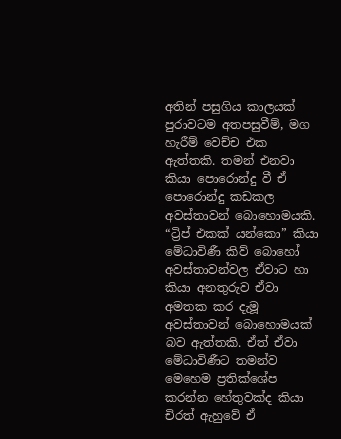අතින් පසුගිය කාලයක් පුරාවටම අතපසුවීම්, මග හැරීම් වෙච්ච එක ඇත්තකි. තමන් එනවා කියා පොරොන්දු වී ඒ පොරොන්දු කඩකල අවස්තාවන් බොහොමයකි. “ට්‍රිප් එකක් යන්කො” කියා මේධාවිණී කිව් බොහෝ අවස්තාවන්වල ඒවාට හා කියා අනතුරුව ඒවා අමතක කර දැමූ අවස්තාවන් බොහොමයක් බව ඇත්තකි. ඒත් ඒවා මේධාවිණීට තමන්ව මෙහෙම ප්‍රතික්ශේප කරන්න හේතුවක්ද කියා චිරත් ඇහුවේ ඒ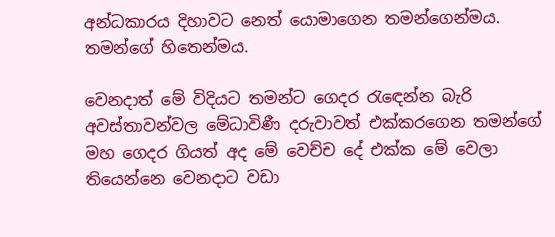අන්ධකාරය දිහාවට නෙත් යොමාගෙන තමන්ගෙන්මය. තමන්ගේ හිතෙන්මය.

වෙනදාත් මේ විදියට තමන්ට ගෙදර රැඳෙන්න බැරි අවස්තාවන්වල මේධාවිණී දරුවාවත් එක්කරගෙන තමන්ගේ මහ ගෙදර ගියත් අද මේ වෙච්ච දේ එක්ක මේ වෙලා තියෙන්නෙ වෙනදාට වඩා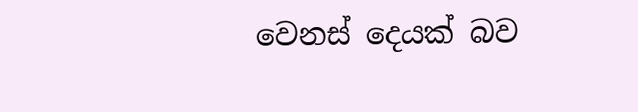වෙනස් දෙයක් බව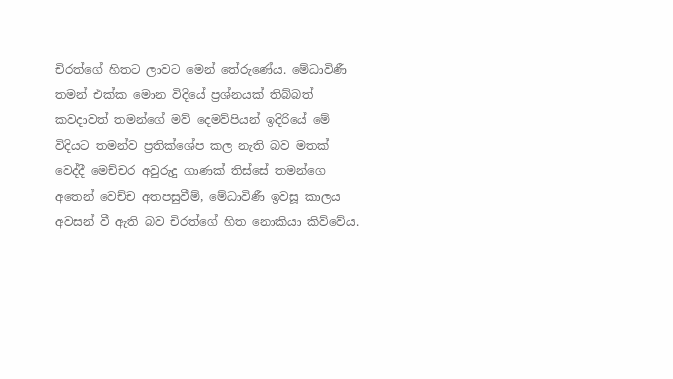චිරත්ගේ හිතට ලාවට මෙන් තේරුණේය. මේධාවිණී තමන් එක්ක මොන විදියේ ප්‍රශ්නයක් තිබ්බත් කවදාවත් තමන්ගේ මව් දෙමව්පියන් ඉදිරියේ මේ විදියට තමන්ව ප්‍රතික්ශේප කල නැති බව මතක් වෙද්දී මෙච්චර අවුරුදු ගාණක් තිස්සේ තමන්ගෙ අතෙන් වෙච්ච අතපසුවීම්, මේධාවිණී ඉවසූ කාලය අවසන් වී ඇති බව චිරත්ගේ හිත නොකියා කිව්වේය.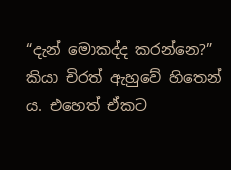“දැන් මොකද්ද කරන්නෙ?” කියා චිරත් ඇහුවේ හිතෙන්‍ ය. එහෙත් ඒකට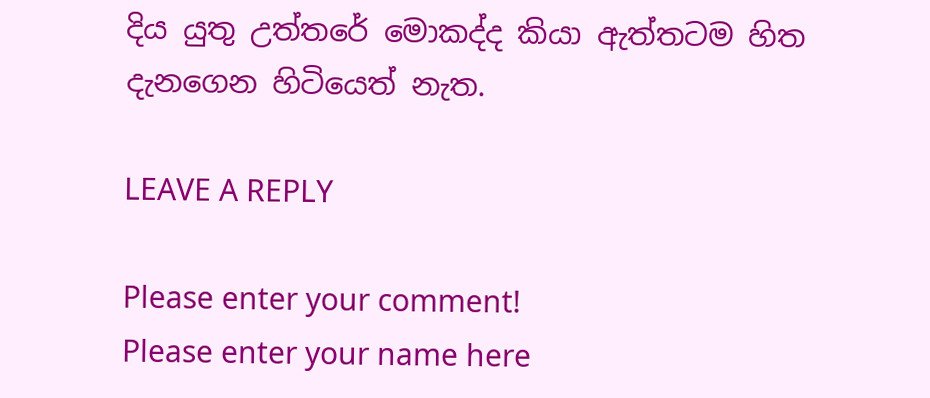දිය යුතු උත්තරේ මොකද්ද කියා ඇත්තටම හිත දැනගෙන හිටියෙත් නැත.

LEAVE A REPLY

Please enter your comment!
Please enter your name here